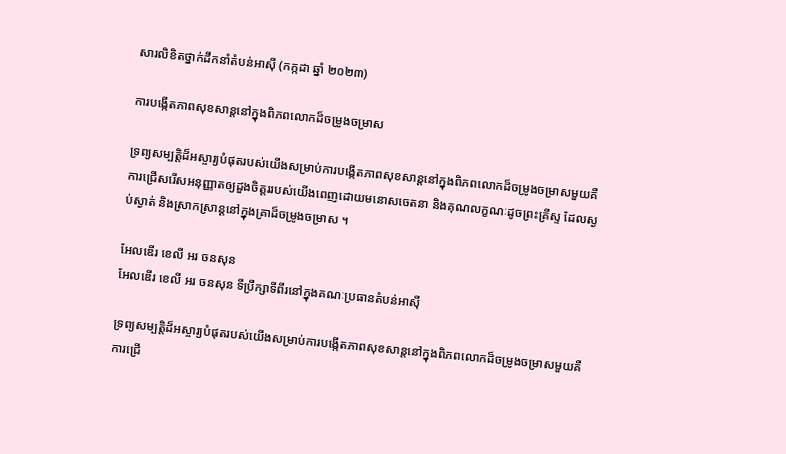សារលិខិតថ្នាក់ដឹកនាំតំបន់អាស៊ី (កក្កដា ឆ្នាំ ២០២៣)

ការបង្កើតភាពសុខសាន្តនៅក្នុងពិភពលោកដ៏ចម្រូងចម្រាស

ទ្រព្យសម្បត្តិដ៏អស្ចារ្យបំផុតរបស់យើងសម្រាប់ការបង្កើតភាពសុខសាន្តនៅក្នុងពិភពលោកដ៏ចម្រូងចម្រាសមួយគឺ ការជ្រើសរើសអនុញ្ញាតឲ្យដួងចិត្តររបស់យើងពេញដោយមនោសចេតនា និងគុណលក្ខណៈដូចព្រះគ្រីស្ទ ដែលស្ងប់ស្ងាត់ និងស្រាកស្រាន្តនៅក្នុងគ្រាដ៏ចម្រូងចម្រាស ។

អែលឌើរ ខេលី អរ ចនសុន
អែលឌើរ ខេលី អរ ចនសុន ទីប្រឹក្សាទីពីរនៅក្នុងគណៈប្រធានតំបន់អាស៊ី

ទ្រព្យសម្បត្តិដ៏អស្ចារ្យបំផុតរបស់យើងសម្រាប់ការបង្កើតភាពសុខសាន្តនៅក្នុងពិភពលោកដ៏ចម្រូងចម្រាសមួយគឺ ការជ្រើ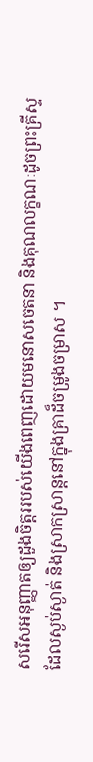សរើសអនុញ្ញាតឲ្យដួងចិត្តររបស់យើងពេញដោយមនោសចេតនា និងគុណលក្ខណៈដូចព្រះគ្រីស្ទ ដែលស្ងប់ស្ងាត់ និងស្រាកស្រាន្តនៅក្នុងគ្រាដ៏ចម្រូងចម្រាស ។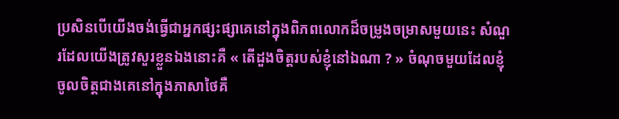ប្រសិនបើយើងចង់ធ្វើជាអ្នកផ្សះផ្សាគេនៅក្នុងពិភពលោកដ៏ចម្រូងចម្រាសមួយនេះ សំណួរដែលយើងត្រូវសួរខ្លួនឯងនោះគឺ « តើដួងចិត្តរបស់ខ្ញុំនៅឯណា ? » ចំណុចមួយដែលខ្ញុំចូលចិត្តជាងគេនៅក្នុងភាសាថៃគឺ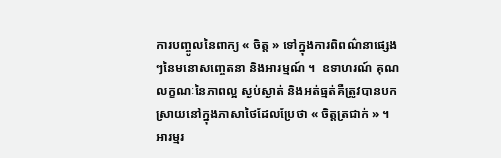ការបញ្ចូលនៃពាក្យ « ចិត្ត » ទៅក្នុងការពិពណ៌នាផ្សេងៗនៃមនោសញ្ចេតនា និងអារម្មណ៍ ។  ឧទាហរណ៍ គុណលក្ខណៈនៃភាពល្អ ស្ងប់ស្ងាត់ និងអត់ធ្មត់គឺត្រូវបានបកស្រាយនៅក្នុងភាសាថៃដែលប្រែថា « ចិត្តត្រជាក់ » ។ អារម្មរ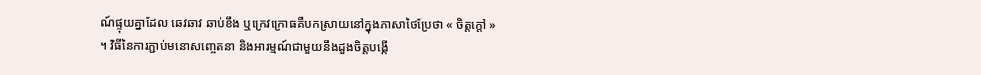ណ៍ផ្ទុយគ្នាដែល ឆេវឆាវ ឆាប់ខឹង ឬក្រេវក្រោធគឺបកស្រាយនៅក្នុងភាសាថៃប្រែថា « ចិត្តក្តៅ » ។ វិធីនៃការភ្ជាប់មនោសញ្ចេតនា និងអារម្មណ៍ជាមួយនឹងដួងចិត្តបង្កើ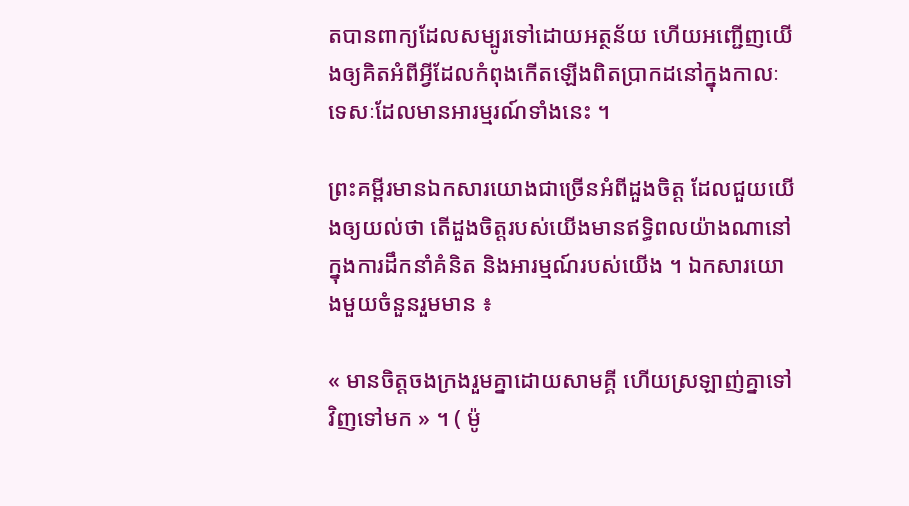តបានពាក្យដែលសម្បូរទៅដោយអត្ថន័យ ហើយអញ្ជើញយើងឲ្យគិតអំពីអ្វីដែលកំពុងកើតឡើងពិតប្រាកដនៅក្នុងកាលៈទេសៈដែលមានអារម្មរណ៍ទាំងនេះ ។

ព្រះគម្ពីរមានឯកសារយោងជាច្រើនអំពីដួងចិត្ត ដែលជួយយើងឲ្យយល់ថា តើដួងចិត្តរបស់យើងមានឥទ្ធិពលយ៉ាងណានៅក្នុងការដឹកនាំគំនិត និងអារម្មណ៍របស់យើង ។ ឯកសារយោងមួយចំនួនរួមមាន ៖

« មានចិត្តចងក្រងរួមគ្នាដោយសាមគ្គី ហើយស្រឡាញ់គ្នាទៅវិញទៅមក » ។ ( ម៉ូ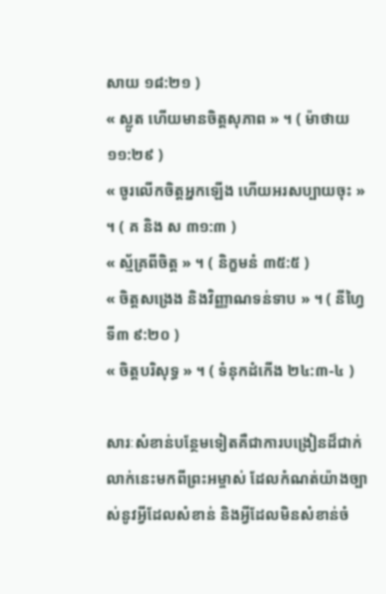សាយ ១៨:២១ )
« ស្លូត ហើយមានចិត្តសុភាព » ។ ( ម៉ាថាយ ១១:២៩ )
« ចូរលើកចិត្តអ្នកឡើង ហើយអរសប្បាយចុះ » ។ ( គ និង ស ៣១:៣ )
« ស្ម័គ្រពីចិត្ត » ។ ( និក្ខមនំ ៣៥:៥ )
« ចិត្តសង្រេង និងវិញ្ញាណទន់ទាប » ។ ( នីហ្វៃទី៣ ៩:២០ )
« ចិត្តបរិសុទ្ធ » ។ ( ទំនុកដំកើង ២៤:៣-៤ )

សារៈសំខាន់បន្ថែមទៀតគឺជាការបង្រៀនដ៏ជាក់លាក់នេះមកពីព្រះអម្ចាស់ ដែលកំណត់យ៉ាងច្បាស់នូវអ្វីដែលសំខាន់ និងអ្វីដែលមិនសំខាន់ចំ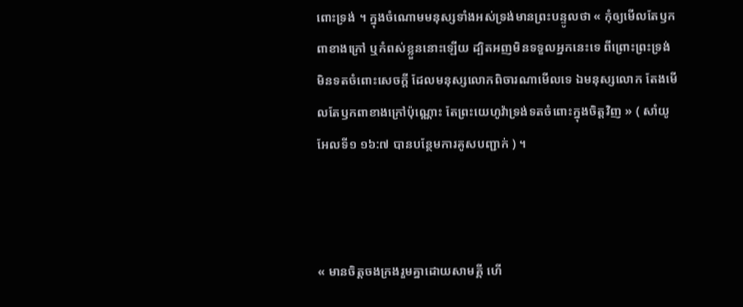ពោះទ្រង់ ។ ក្នុងចំណោមមនុស្សទាំងអស់ទ្រង់មានព្រះបន្ទូលថា « កុំឲ្យមើលតែឫកពាខាងក្រៅ ឬកំពស់ខ្លួននោះឡើយ ដ្បិតអញមិនទទួលអ្នកនេះទេ ពីព្រោះព្រះទ្រង់មិនទតចំពោះសេចក្តី ដែលមនុស្សលោកពិចារណាមើលទេ ឯមនុស្សលោក តែងមើលតែឫកពាខាងក្រៅប៉ុណ្ណោះ តែព្រះយេហូវ៉ាទ្រង់ទតចំពោះក្នុងចិត្តវិញ » ( សាំយូអែលទី១ ១៦:៧ បានបន្ថែមការគូសបញ្ជាក់ ) ។



« មានចិត្តចងក្រងរួមគ្នាដោយសាមគ្គី ហើ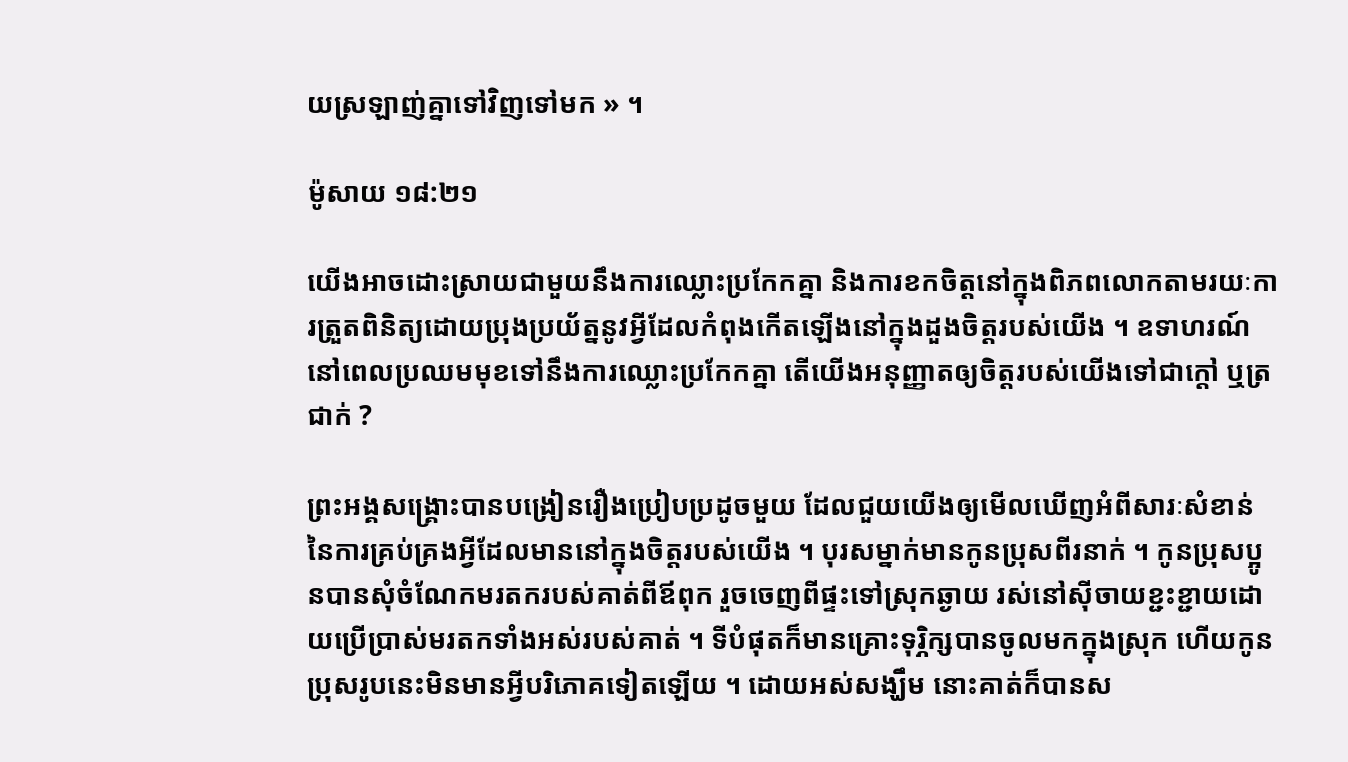យស្រឡាញ់គ្នាទៅវិញទៅមក » ។

ម៉ូសាយ ១៨:២១

យើងអាចដោះស្រាយជាមួយនឹងការឈ្លោះប្រកែកគ្នា និងការខកចិត្តនៅក្នុងពិភពលោកតាមរយៈការត្រួតពិនិត្យដោយប្រុងប្រយ័ត្ននូវអ្វីដែលកំពុងកើតឡើងនៅក្នុងដួងចិត្តរបស់យើង ។ ឧទាហរណ៍ នៅពេលប្រឈមមុខទៅនឹងការឈ្លោះប្រកែកគ្នា តើយើងអនុញ្ញាតឲ្យចិត្តរបស់យើងទៅជាក្តៅ ឬត្រជាក់ ?

ព្រះអង្គសង្គ្រោះបានបង្រៀនរឿងប្រៀបប្រដូចមួយ ដែលជួយយើងឲ្យមើលឃើញអំពីសារៈសំខាន់នៃការគ្រប់គ្រងអ្វីដែលមាននៅក្នុងចិត្តរបស់យើង ។ បុរសម្នាក់មានកូនប្រុសពីរនាក់ ។ កូនប្រុសប្អូនបានសុំចំណែកមរតករបស់គាត់ពីឪពុក រួចចេញពីផ្ទះទៅស្រុកឆ្ងាយ រស់នៅស៊ីចាយខ្ជះខ្ជាយដោយប្រើប្រាស់មរតកទាំងអស់របស់គាត់ ។ ទីបំផុតក៏មានគ្រោះទុរ្ភិក្សបានចូលមកក្នុងស្រុក ហើយកូនប្រុសរូបនេះមិនមានអ្វីបរិភោគទៀតឡើយ ។ ដោយអស់សង្ឃឹម នោះគាត់ក៏បានស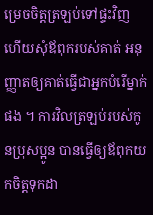ម្រេចចិត្តត្រឡប់ទៅផ្ទះវិញ ហើយសុំឪពុករបស់គាត់ អនុញ្ញាតឲ្យគាត់ធ្វើជាអ្នកបំរើម្នាក់ផង ។ ការវិលត្រឡប់របស់កូនប្រុសប្អូន បានធ្វើឲ្យឪពុកយកចិត្តទុកដា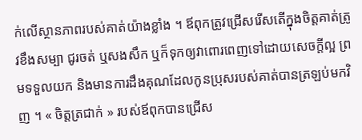ក់លើស្ថានភាពរបស់គាត់យ៉ាងខ្លាំង ។ ឪពុកត្រូវជ្រើសរើសតើក្នុងចិត្តគាត់ត្រូវខឹងសម្បា ជូរចត់ ឬសងសឹក ឬក៏ទុកឲ្យវាពោរពេញទៅដោយសេចក្តីល្អ ព្រមទទួលយក និងមានការដឹងគុណដែលកូនប្រុសរបស់គាត់បានត្រឡប់មកវិញ ។ « ចិត្តត្រជាក់ » របស់ឪពុកបានជ្រើស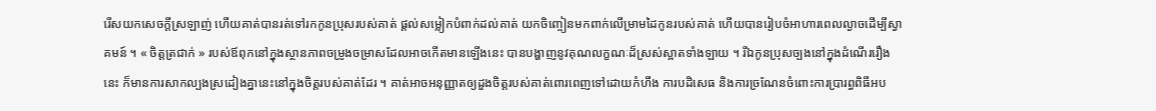រើសយកសេចក្តីស្រឡាញ់ ហើយគាត់បានរត់ទៅរកកូនប្រុសរបស់គាត់ ផ្តល់សម្លៀកបំពាក់ដល់គាត់ យកចិញ្ចៀនមកពាក់លើម្រាមដៃកូនរបស់គាត់ ហើយបានរៀបចំអាហារពេលល្ងាចដើម្បីស្វាគមន៍ ។ « ចិត្តត្រជាក់ » របស់ឪពុកនៅក្នុងស្ថានភាពចម្រូងចម្រាសដែលអាចកើតមានឡើងនេះ បានបង្ហាញនូវគុណលក្ខណៈដ៏ស្រស់ស្អាតទាំងឡាយ ។ រីឯកូនប្រុសច្បងនៅក្នុងដំណើររឿងនេះ ក៏មានការសាកល្បងស្រដៀងគ្នានេះនៅក្នុងចិត្តរបស់គាត់ដែរ ។ គាត់អាចអនុញ្ញាតឲ្យដួងចិត្តរបស់គាត់ពោរពេញទៅដោយកំហឹង ការបដិសេធ និងការច្រណែនចំពោះការប្រារព្ធពិធីអប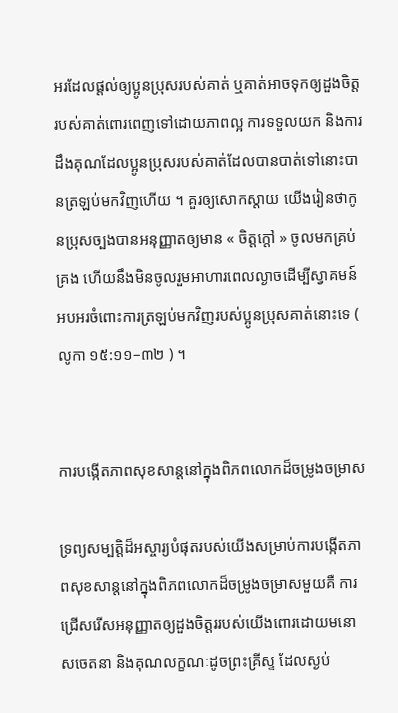អរដែលផ្តល់ឲ្យប្អូនប្រុសរបស់គាត់ ឬគាត់អាចទុកឲ្យដួងចិត្តរបស់គាត់ពោរពេញទៅដោយភាពល្អ ការទទួលយក និងការដឹងគុណដែលប្អូនប្រុសរបស់គាត់ដែលបានបាត់ទៅនោះបានត្រឡប់មកវិញហើយ ។ គួរឲ្យសោកស្ដាយ យើងរៀនថាកូនប្រុសច្បងបានអនុញ្ញាតឲ្យមាន « ចិត្តក្តៅ » ចូលមកគ្រប់គ្រង ហើយនឹងមិនចូលរួមអាហារពេលល្ងាចដើម្បីស្វាគមន៍អបអរចំពោះការត្រឡប់មកវិញរបស់ប្អូនប្រុសគាត់នោះទេ ( លូកា ១៥:១១–៣២ ) ។


ការបង្កើតភាពសុខសាន្តនៅក្នុងពិភពលោកដ៏ចម្រូងចម្រាស

ទ្រព្យសម្បត្តិដ៏អស្ចារ្យបំផុតរបស់យើងសម្រាប់ការបង្កើតភាពសុខសាន្តនៅក្នុងពិភពលោកដ៏ចម្រូងចម្រាសមួយគឺ ការជ្រើសរើសអនុញ្ញាតឲ្យដួងចិត្តររបស់យើងពោរដោយមនោសចេតនា និងគុណលក្ខណៈដូចព្រះគ្រីស្ទ ដែលស្ងប់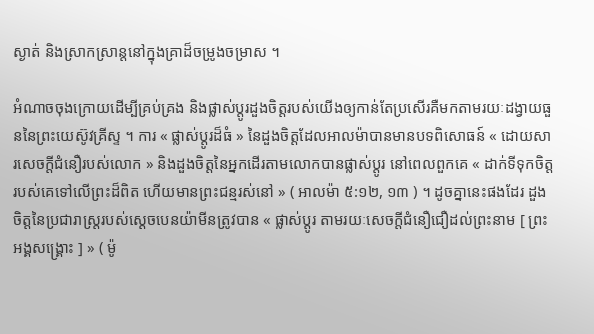ស្ងាត់ និងស្រាកស្រាន្តនៅក្នុងគ្រាដ៏ចម្រូងចម្រាស ។

អំណាចចុងក្រោយដើម្បីគ្រប់គ្រង និងផ្លាស់ប្តូរដួងចិត្តរបស់យើងឲ្យកាន់តែប្រសើរគឺមកតាមរយៈដង្វាយធួននៃព្រះយេស៊ូវគ្រីស្ទ ។ ការ « ផ្លាស់ប្ដូរដ៏ធំ » នៃដួងចិត្តដែលអាលម៉ាបានមានបទពិសោធន៍ « ដោយសារសេចក្ដីជំនឿរបស់លោក » និងដួងចិត្តនៃអ្នកដើរតាមលោកបានផ្លាស់ប្តូរ នៅពេលពួកគេ « ដាក់ទីទុកចិត្តរបស់គេទៅលើព្រះដ៏ពិត ហើយមានព្រះជន្មរស់នៅ » ( អាលម៉ា ៥:១២, ១៣ ) ។ ដូចគ្នានេះផងដែរ ដួងចិត្តនៃប្រជារាស្រ្តរបស់ស្ដេចបេនយ៉ាមីនត្រូវបាន « ផ្លាស់ប្ដូរ តាមរយៈសេចក្ដីជំនឿជឿដល់ព្រះនាម [ ព្រះអង្គសង្រ្គោះ ] » ( ម៉ូ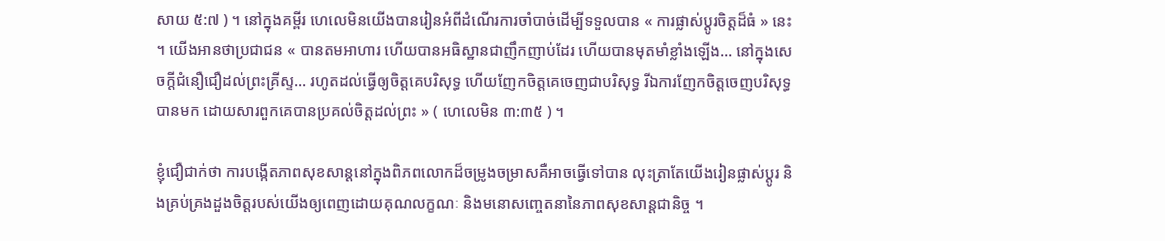សាយ ៥:៧ ) ។ នៅក្នុងគម្ពីរ ហេលេមិនយើងបានរៀនអំពីដំណើរការចាំបាច់ដើម្បីទទួលបាន « ការផ្លាស់ប្ដូរចិត្តដ៏ធំ » នេះ ។ យើងអានថាប្រជាជន « បានតមអាហារ ហើយបានអធិស្ឋានជាញឹកញាប់ដែរ ហើយបានមុតមាំខ្លាំងឡើង… នៅក្នុងសេចក្ដីជំនឿជឿដល់ព្រះគ្រីស្ទ… រហូតដល់ធ្វើឲ្យចិត្តគេបរិសុទ្ធ ហើយញែកចិត្តគេចេញជាបរិសុទ្ធ រីឯការញែកចិត្តចេញបរិសុទ្ធបានមក ដោយសារពួកគេបានប្រគល់ចិត្តដល់ព្រះ » ( ហេលេមិន ៣:៣៥ ) ។

ខ្ញុំជឿជាក់ថា ការបង្កើតភាពសុខសាន្តនៅក្នុងពិភពលោកដ៏ចម្រូងចម្រាសគឺអាចធ្វើទៅបាន លុះត្រាតែយើងរៀនផ្លាស់ប្តូរ និងគ្រប់គ្រងដួងចិត្តរបស់យើងឲ្យពេញដោយគុណលក្ខណៈ និងមនោសញ្ចេតនានៃភាពសុខសាន្តជានិច្ច ។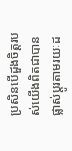ប្រសិនបើដួងចិត្តរបស់យើងពិតជាបានផ្លាស់ប្តូរតាមរយៈដ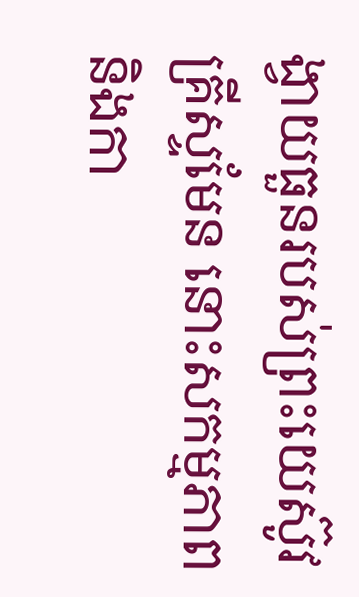ង្វាយធួនរបស់ព្រះយេស៊ូវគ្រីស្ទមែន នោះសកម្មភាព និងកា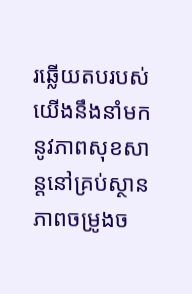រឆ្លើយតបរបស់យើងនឹងនាំមកនូវភាពសុខសាន្តនៅគ្រប់ស្ថានភាពចម្រូងច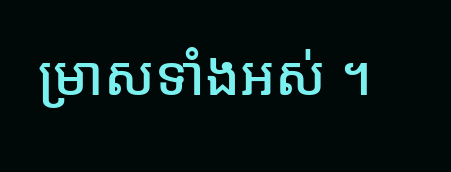ម្រាសទាំងអស់ ។